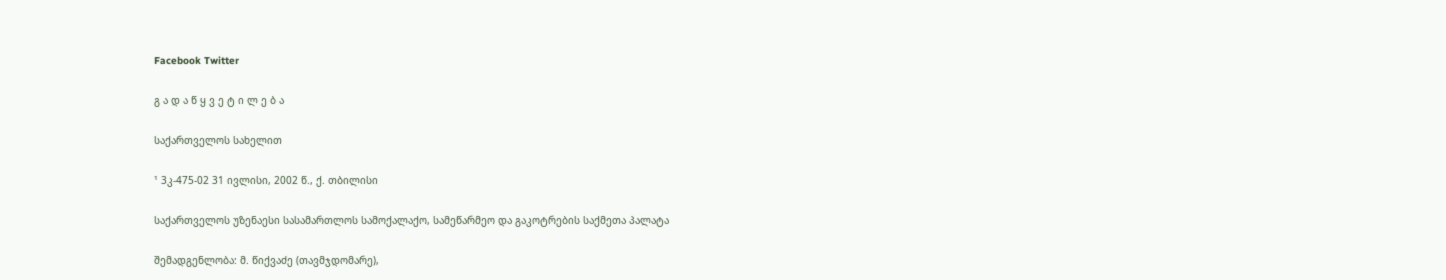Facebook Twitter

გ ა დ ა წ ყ ვ ე ტ ი ლ ე ბ ა

საქართველოს სახელით

¹ 3კ-475-02 31 ივლისი, 2002 წ., ქ. თბილისი

საქართველოს უზენაესი სასამართლოს სამოქალაქო, სამეწარმეო და გაკოტრების საქმეთა პალატა

შემადგენლობა: მ. წიქვაძე (თავმჯდომარე),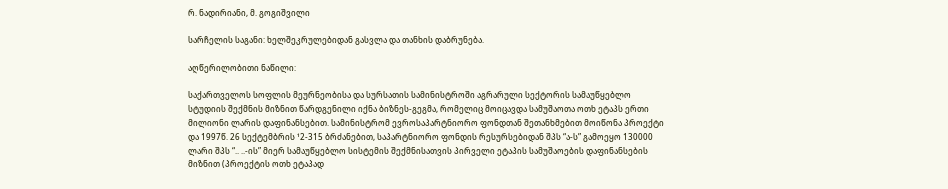რ. ნადირიანი, მ. გოგიშვილი

სარჩელის საგანი: ხელშეკრულებიდან გასვლა და თანხის დაბრუნება.

აღწერილობითი ნაწილი:

საქართველოს სოფლის მეურნეობისა და სურსათის სამინისტროში აგრარული სექტორის სამაუწყებლო სტუდიის შექმნის მიზნით წარდგენილი იქნა ბიზნეს-გეგმა, რომელიც მოიცავდა სამუშაოთა ოთხ ეტაპს ერთი მილიონი ლარის დაფინანსებით. სამინისტრომ ევროსაპარტნიორო ფონდთან შეთანხმებით მოიწონა პროექტი და 1997წ. 26 სექტემბრის ¹2-315 ბრძანებით, საპარტნიორო ფონდის რესურსებიდან შპს “ა-ს” გამოეყო 130000 ლარი შპს “.. ..-ის” მიერ სამაუწყებლო სისტემის შექმნისათვის პირველი ეტაპის სამუშაოების დაფინანსების მიზნით (პროექტის ოთხ ეტაპად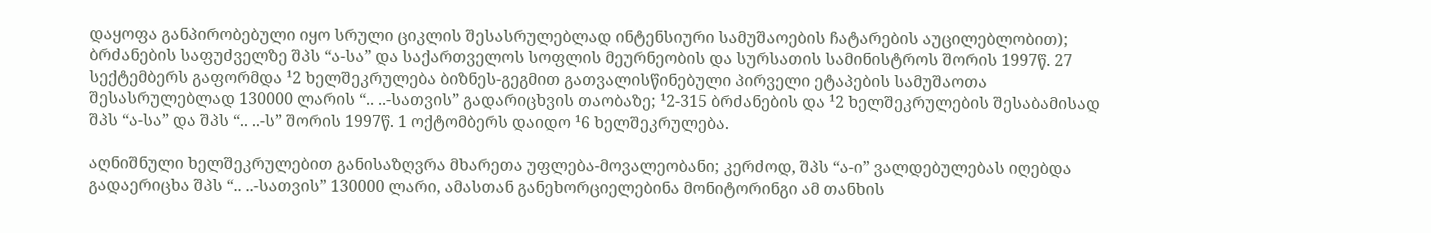დაყოფა განპირობებული იყო სრული ციკლის შესასრულებლად ინტენსიური სამუშაოების ჩატარების აუცილებლობით); ბრძანების საფუძველზე შპს “ა-სა” და საქართველოს სოფლის მეურნეობის და სურსათის სამინისტროს შორის 1997წ. 27 სექტემბერს გაფორმდა ¹2 ხელშეკრულება ბიზნეს-გეგმით გათვალისწინებული პირველი ეტაპების სამუშაოთა შესასრულებლად 130000 ლარის “.. ..-სათვის” გადარიცხვის თაობაზე; ¹2-315 ბრძანების და ¹2 ხელშეკრულების შესაბამისად შპს “ა-სა” და შპს “.. ..-ს” შორის 1997წ. 1 ოქტომბერს დაიდო ¹6 ხელშეკრულება.

აღნიშნული ხელშეკრულებით განისაზღვრა მხარეთა უფლება-მოვალეობანი; კერძოდ, შპს “ა-ი” ვალდებულებას იღებდა გადაერიცხა შპს “.. ..-სათვის” 130000 ლარი, ამასთან განეხორციელებინა მონიტორინგი ამ თანხის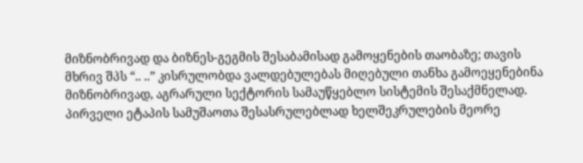მიზნობრივად და ბიზნეს-გეგმის შესაბამისად გამოყენების თაობაზე; თავის მხრივ შპს “.. ..” კისრულობდა ვალდებულებას მიღებული თანხა გამოეყენებინა მიზნობრივად, აგრარული სექტორის სამაუწყებლო სისტემის შესაქმნელად. პირველი ეტაპის სამუშაოთა შესასრულებლად ხელშეკრულების მეორე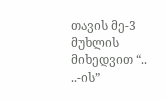თავის მე-3 მუხლის მიხედვით “.. ..-ის”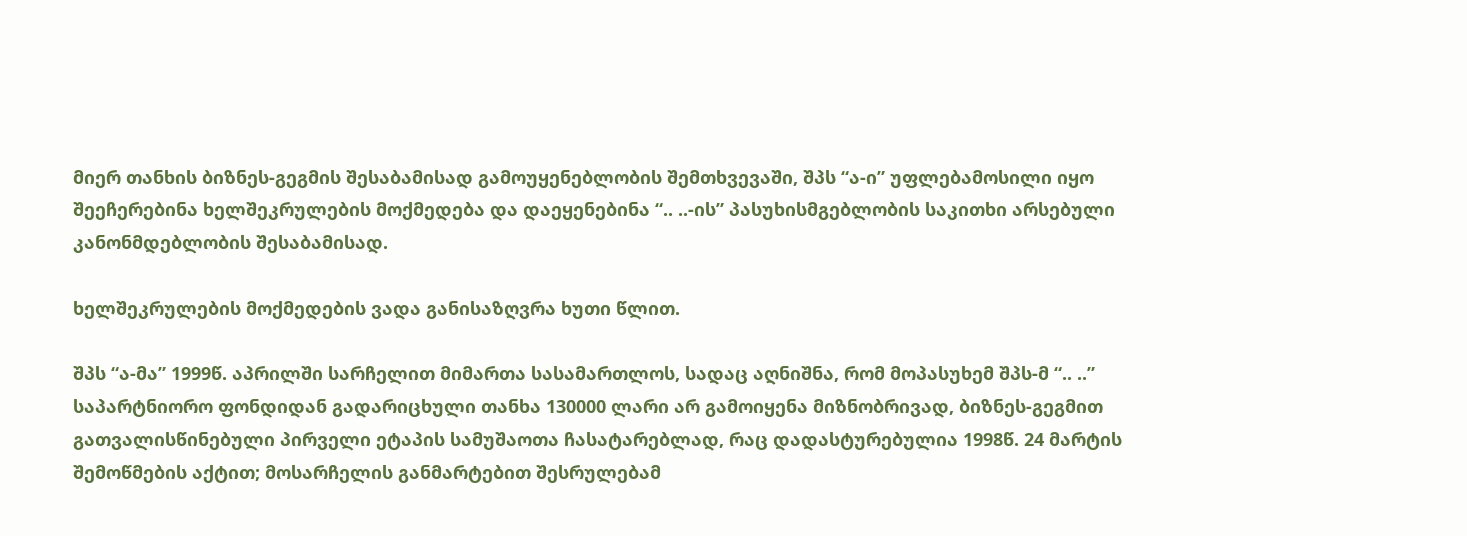მიერ თანხის ბიზნეს-გეგმის შესაბამისად გამოუყენებლობის შემთხვევაში, შპს “ა-ი” უფლებამოსილი იყო შეეჩერებინა ხელშეკრულების მოქმედება და დაეყენებინა “.. ..-ის” პასუხისმგებლობის საკითხი არსებული კანონმდებლობის შესაბამისად.

ხელშეკრულების მოქმედების ვადა განისაზღვრა ხუთი წლით.

შპს “ა-მა” 1999წ. აპრილში სარჩელით მიმართა სასამართლოს, სადაც აღნიშნა, რომ მოპასუხემ შპს-მ “.. ..” საპარტნიორო ფონდიდან გადარიცხული თანხა 130000 ლარი არ გამოიყენა მიზნობრივად, ბიზნეს-გეგმით გათვალისწინებული პირველი ეტაპის სამუშაოთა ჩასატარებლად, რაც დადასტურებულია 1998წ. 24 მარტის შემოწმების აქტით; მოსარჩელის განმარტებით შესრულებამ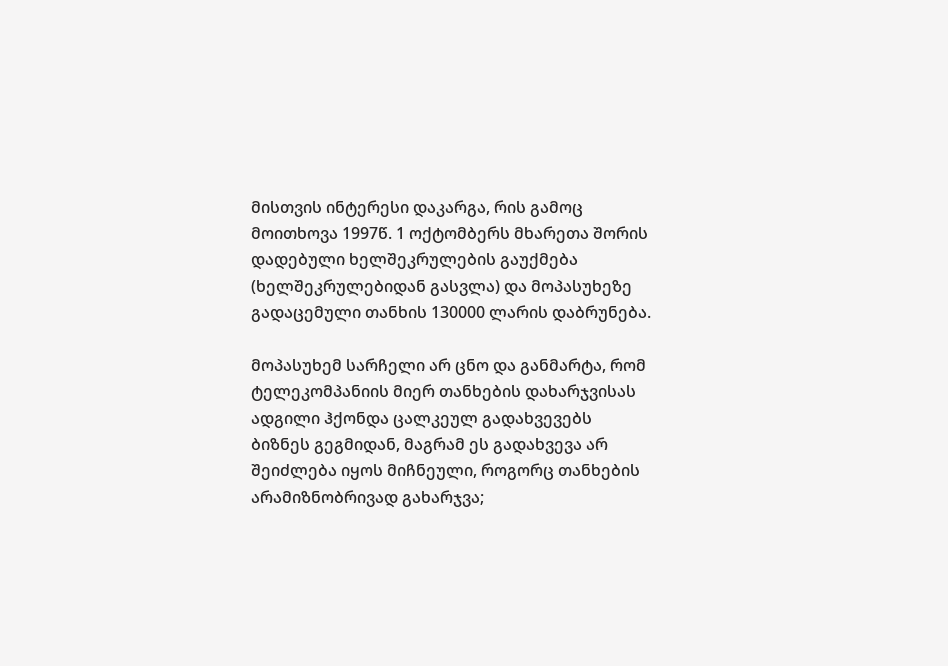მისთვის ინტერესი დაკარგა, რის გამოც მოითხოვა 1997წ. 1 ოქტომბერს მხარეთა შორის დადებული ხელშეკრულების გაუქმება (ხელშეკრულებიდან გასვლა) და მოპასუხეზე გადაცემული თანხის 130000 ლარის დაბრუნება.

მოპასუხემ სარჩელი არ ცნო და განმარტა, რომ ტელეკომპანიის მიერ თანხების დახარჯვისას ადგილი ჰქონდა ცალკეულ გადახვევებს ბიზნეს გეგმიდან, მაგრამ ეს გადახვევა არ შეიძლება იყოს მიჩნეული, როგორც თანხების არამიზნობრივად გახარჯვა;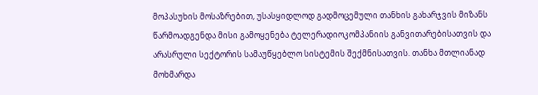მოპასუხის მოსაზრებით, უსასყიდლოდ გადმოცემული თანხის გახარჯვის მიზანს წარმოადგენდა მისი გამოყენება ტელერადიოკომპანიის განვითარებისათვის და არასრული სექტორის სამაუწყებლო სისტემის შექმნისათვის. თანხა მთლიანად მოხმარდა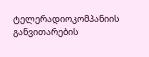ტელერადიოკომპანიის განვითარების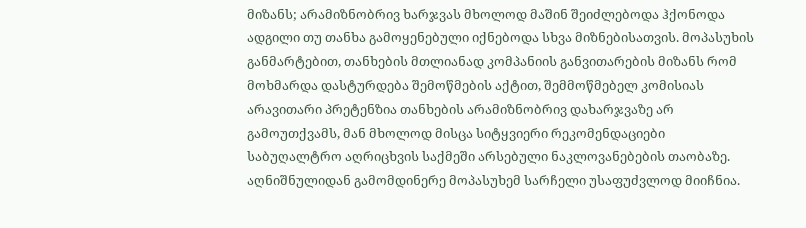მიზანს; არამიზნობრივ ხარჯვას მხოლოდ მაშინ შეიძლებოდა ჰქონოდა ადგილი თუ თანხა გამოყენებული იქნებოდა სხვა მიზნებისათვის. მოპასუხის განმარტებით, თანხების მთლიანად კომპანიის განვითარების მიზანს რომ მოხმარდა დასტურდება შემოწმების აქტით, შემმოწმებელ კომისიას არავითარი პრეტენზია თანხების არამიზნობრივ დახარჯვაზე არ გამოუთქვამს, მან მხოლოდ მისცა სიტყვიერი რეკომენდაციები საბუღალტრო აღრიცხვის საქმეში არსებული ნაკლოვანებების თაობაზე. აღნიშნულიდან გამომდინერე მოპასუხემ სარჩელი უსაფუძვლოდ მიიჩნია.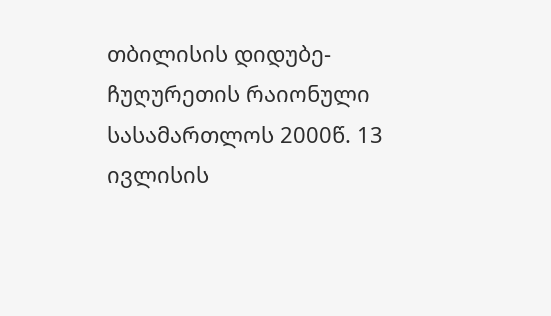თბილისის დიდუბე-ჩუღურეთის რაიონული სასამართლოს 2000წ. 13 ივლისის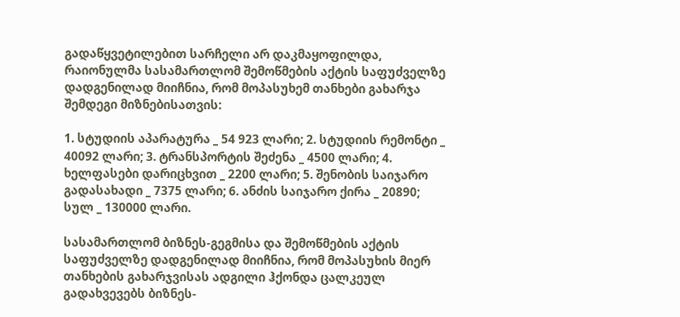გადაწყვეტილებით სარჩელი არ დაკმაყოფილდა, რაიონულმა სასამართლომ შემოწმების აქტის საფუძველზე დადგენილად მიიჩნია, რომ მოპასუხემ თანხები გახარჯა შემდეგი მიზნებისათვის:

1. სტუდიის აპარატურა _ 54 923 ლარი; 2. სტუდიის რემონტი _ 40092 ლარი; 3. ტრანსპორტის შეძენა _ 4500 ლარი; 4. ხელფასები დარიცხვით _ 2200 ლარი; 5. შენობის საიჯარო გადასახადი _ 7375 ლარი; 6. ანძის საიჯარო ქირა _ 20890; სულ _ 130000 ლარი.

სასამართლომ ბიზნეს-გეგმისა და შემოწმების აქტის საფუძველზე დადგენილად მიიჩნია, რომ მოპასუხის მიერ თანხების გახარჯვისას ადგილი ჰქონდა ცალკეულ გადახვევებს ბიზნეს-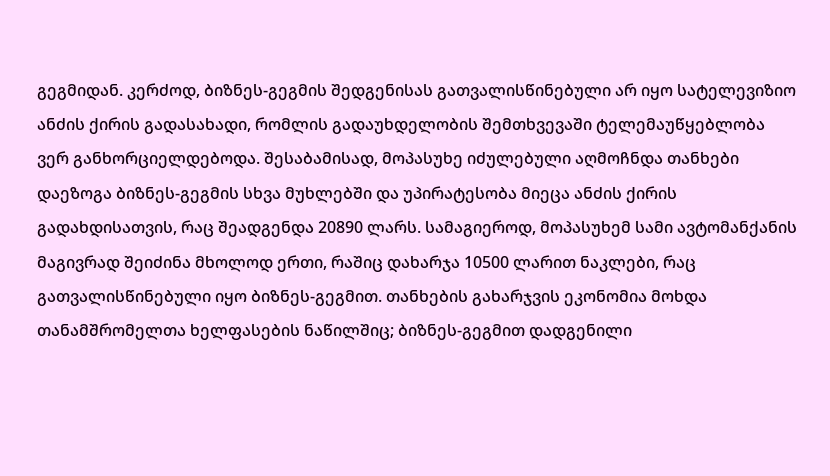გეგმიდან. კერძოდ, ბიზნეს-გეგმის შედგენისას გათვალისწინებული არ იყო სატელევიზიო ანძის ქირის გადასახადი, რომლის გადაუხდელობის შემთხვევაში ტელემაუწყებლობა ვერ განხორციელდებოდა. შესაბამისად, მოპასუხე იძულებული აღმოჩნდა თანხები დაეზოგა ბიზნეს-გეგმის სხვა მუხლებში და უპირატესობა მიეცა ანძის ქირის გადახდისათვის, რაც შეადგენდა 20890 ლარს. სამაგიეროდ, მოპასუხემ სამი ავტომანქანის მაგივრად შეიძინა მხოლოდ ერთი, რაშიც დახარჯა 10500 ლარით ნაკლები, რაც გათვალისწინებული იყო ბიზნეს-გეგმით. თანხების გახარჯვის ეკონომია მოხდა თანამშრომელთა ხელფასების ნაწილშიც; ბიზნეს-გეგმით დადგენილი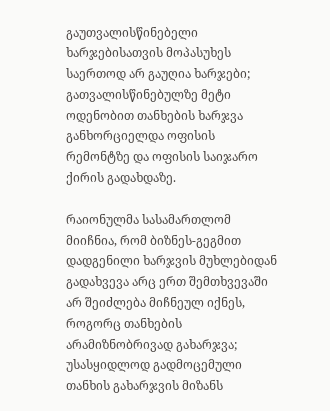გაუთვალისწინებელი ხარჯებისათვის მოპასუხეს საერთოდ არ გაუღია ხარჯები; გათვალისწინებულზე მეტი ოდენობით თანხების ხარჯვა განხორციელდა ოფისის რემონტზე და ოფისის საიჯარო ქირის გადახდაზე.

რაიონულმა სასამართლომ მიიჩნია, რომ ბიზნეს-გეგმით დადგენილი ხარჯვის მუხლებიდან გადახვევა არც ერთ შემთხვევაში არ შეიძლება მიჩნეულ იქნეს, როგორც თანხების არამიზნობრივად გახარჯვა; უსასყიდლოდ გადმოცემული თანხის გახარჯვის მიზანს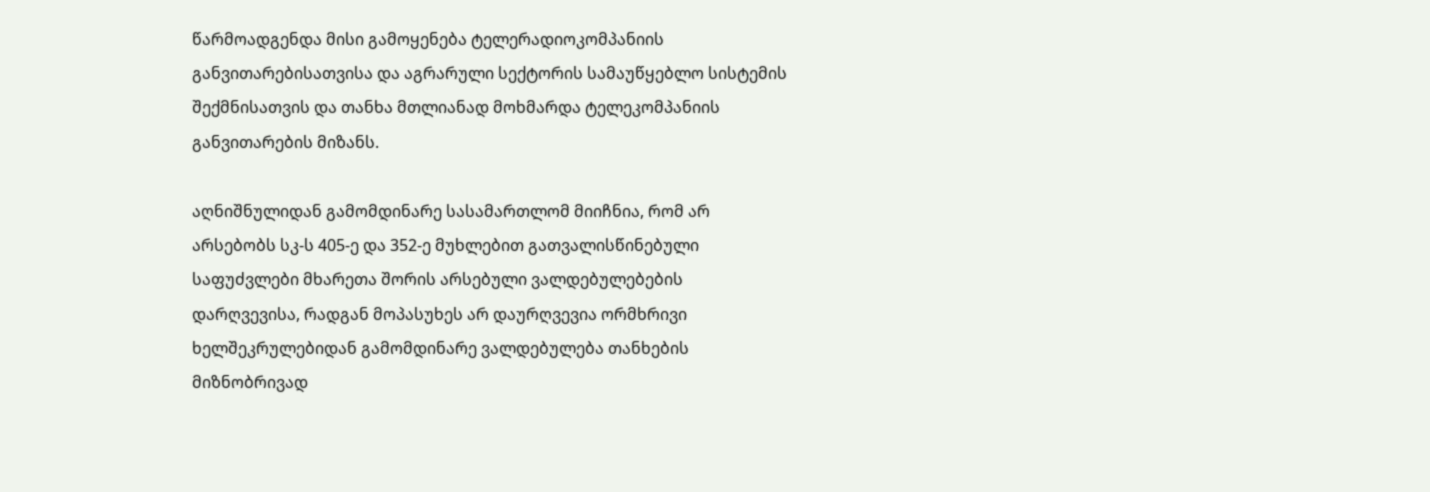წარმოადგენდა მისი გამოყენება ტელერადიოკომპანიის განვითარებისათვისა და აგრარული სექტორის სამაუწყებლო სისტემის შექმნისათვის და თანხა მთლიანად მოხმარდა ტელეკომპანიის განვითარების მიზანს.

აღნიშნულიდან გამომდინარე სასამართლომ მიიჩნია, რომ არ არსებობს სკ-ს 405-ე და 352-ე მუხლებით გათვალისწინებული საფუძვლები მხარეთა შორის არსებული ვალდებულებების დარღვევისა, რადგან მოპასუხეს არ დაურღვევია ორმხრივი ხელშეკრულებიდან გამომდინარე ვალდებულება თანხების მიზნობრივად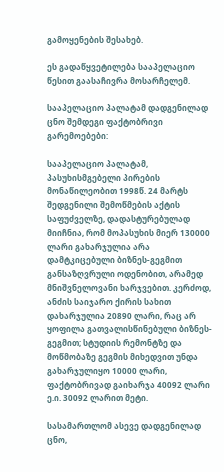გამოყენების შესახებ.

ეს გადაწყვეტილება სააპელაციო წესით გაასაჩივრა მოსარჩელემ.

სააპელაციო პალატამ დადგენილად ცნო შემდეგი ფაქტობრივი გარემოებები:

სააპელაციო პალატამ, პასუხისმგებელი პირების მონაწილეობით 1998წ. 24 მარტს შედგენილი შემოწმების აქტის საფუძველზე, დადასტურებულად მიიჩნია, რომ მოპასუხის მიერ 130000 ლარი გახარჯულია არა დამტკიცებული ბიზნეს-გეგმით განსაზღვრული ოდენობით, არამედ მნიშვნელოვანი ხარჯვებით. კერძოდ, ანძის საიჯარო ქირის სახით დახარჯულია 20890 ლარი, რაც არ ყოფილა გათვალისწინებული ბიზნეს-გეგმით; სტუდიის რემონტზე და მოწმობაზე გეგმის მიხედვით უნდა გახარჯულიყო 10000 ლარი, ფაქტობრივად გაიხარჯა 40092 ლარი ე.ი. 30092 ლარით მეტი.

სასამართლომ ასევე დადგენილად ცნო,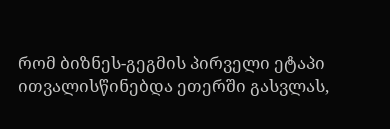რომ ბიზნეს-გეგმის პირველი ეტაპი ითვალისწინებდა ეთერში გასვლას,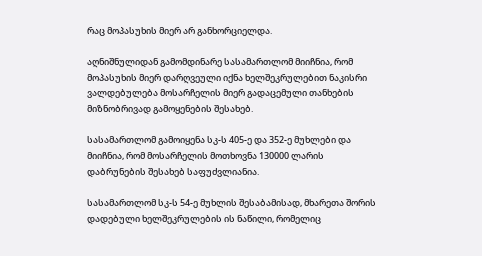რაც მოპასუხის მიერ არ განხორციელდა.

აღნიშნულიდან გამომდინარე სასამართლომ მიიჩნია, რომ მოპასუხის მიერ დარღვეული იქნა ხელშეკრულებით ნაკისრი ვალდებულება მოსარჩელის მიერ გადაცემული თანხების მიზნობრივად გამოყენების შესახებ.

სასამართლომ გამოიყენა სკ-ს 405-ე და 352-ე მუხლები და მიიჩნია, რომ მოსარჩელის მოთხოვნა 130000 ლარის დაბრუნების შესახებ საფუძვლიანია.

სასამართლომ სკ-ს 54-ე მუხლის შესაბამისად, მხარეთა შორის დადებული ხელშეკრულების ის ნაწილი, რომელიც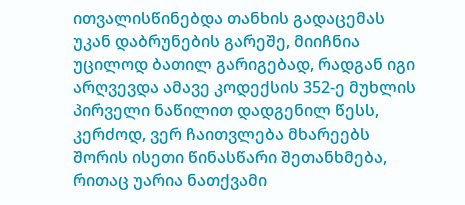ითვალისწინებდა თანხის გადაცემას უკან დაბრუნების გარეშე, მიიჩნია უცილოდ ბათილ გარიგებად, რადგან იგი არღვევდა ამავე კოდექსის 352-ე მუხლის პირველი ნაწილით დადგენილ წესს, კერძოდ, ვერ ჩაითვლება მხარეებს შორის ისეთი წინასწარი შეთანხმება, რითაც უარია ნათქვამი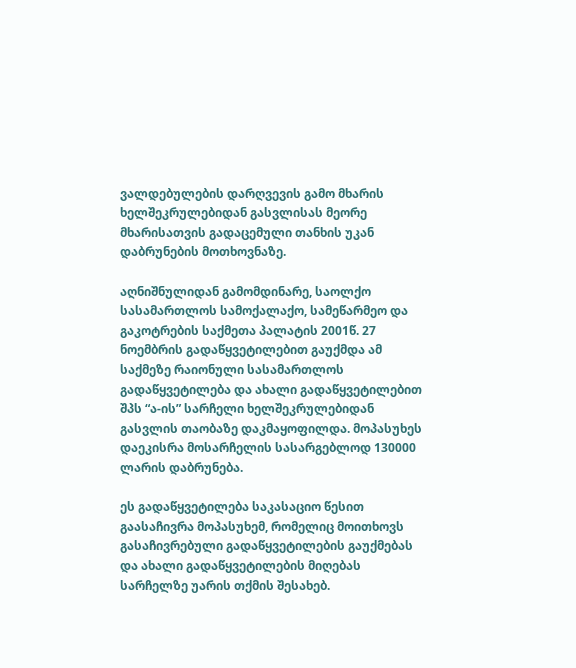ვალდებულების დარღვევის გამო მხარის ხელშეკრულებიდან გასვლისას მეორე მხარისათვის გადაცემული თანხის უკან დაბრუნების მოთხოვნაზე.

აღნიშნულიდან გამომდინარე, საოლქო სასამართლოს სამოქალაქო, სამეწარმეო და გაკოტრების საქმეთა პალატის 2001წ. 27 ნოემბრის გადაწყვეტილებით გაუქმდა ამ საქმეზე რაიონული სასამართლოს გადაწყვეტილება და ახალი გადაწყვეტილებით შპს “ა-ის” სარჩელი ხელშეკრულებიდან გასვლის თაობაზე დაკმაყოფილდა. მოპასუხეს დაეკისრა მოსარჩელის სასარგებლოდ 130000 ლარის დაბრუნება.

ეს გადაწყვეტილება საკასაციო წესით გაასაჩივრა მოპასუხემ, რომელიც მოითხოვს გასაჩივრებული გადაწყვეტილების გაუქმებას და ახალი გადაწყვეტილების მიღებას სარჩელზე უარის თქმის შესახებ.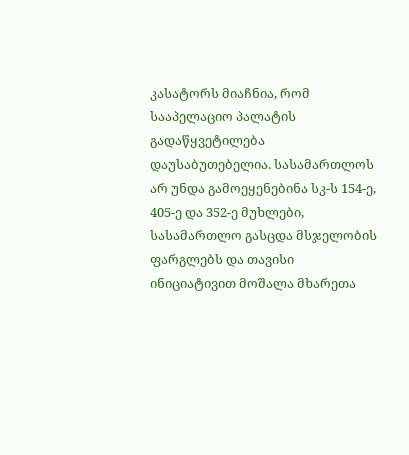კასატორს მიაჩნია, რომ სააპელაციო პალატის გადაწყვეტილება დაუსაბუთებელია. სასამართლოს არ უნდა გამოეყენებინა სკ-ს 154-ე, 405-ე და 352-ე მუხლები, სასამართლო გასცდა მსჯელობის ფარგლებს და თავისი ინიციატივით მოშალა მხარეთა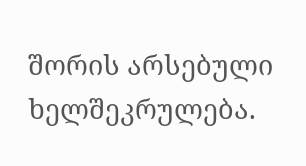შორის არსებული ხელშეკრულება.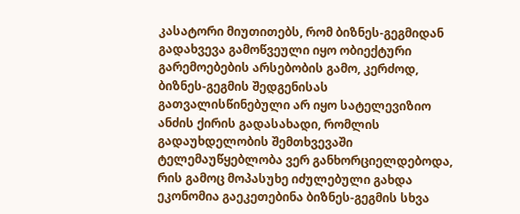კასატორი მიუთითებს, რომ ბიზნეს-გეგმიდან გადახვევა გამოწვეული იყო ობიექტური გარემოებების არსებობის გამო, კერძოდ, ბიზნეს-გეგმის შედგენისას გათვალისწინებული არ იყო სატელევიზიო ანძის ქირის გადასახადი, რომლის გადაუხდელობის შემთხვევაში ტელემაუწყებლობა ვერ განხორციელდებოდა, რის გამოც მოპასუხე იძულებული გახდა ეკონომია გაეკეთებინა ბიზნეს-გეგმის სხვა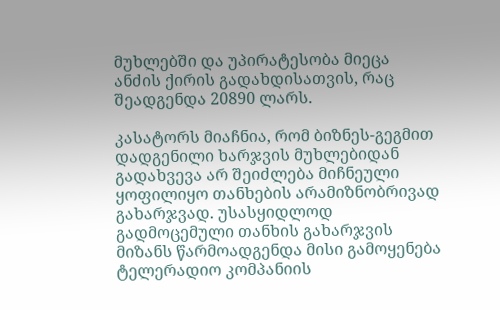მუხლებში და უპირატესობა მიეცა ანძის ქირის გადახდისათვის, რაც შეადგენდა 20890 ლარს.

კასატორს მიაჩნია, რომ ბიზნეს-გეგმით დადგენილი ხარჯვის მუხლებიდან გადახვევა არ შეიძლება მიჩნეული ყოფილიყო თანხების არამიზნობრივად გახარჯვად. უსასყიდლოდ გადმოცემული თანხის გახარჯვის მიზანს წარმოადგენდა მისი გამოყენება ტელერადიო კომპანიის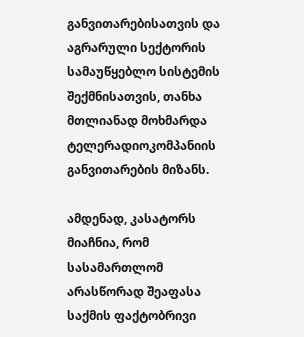განვითარებისათვის და აგრარული სექტორის სამაუწყებლო სისტემის შექმნისათვის, თანხა მთლიანად მოხმარდა ტელერადიოკომპანიის განვითარების მიზანს.

ამდენად, კასატორს მიაჩნია, რომ სასამართლომ არასწორად შეაფასა საქმის ფაქტობრივი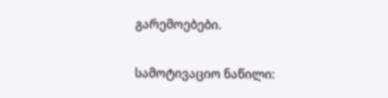გარემოებები.

სამოტივაციო ნაწილი: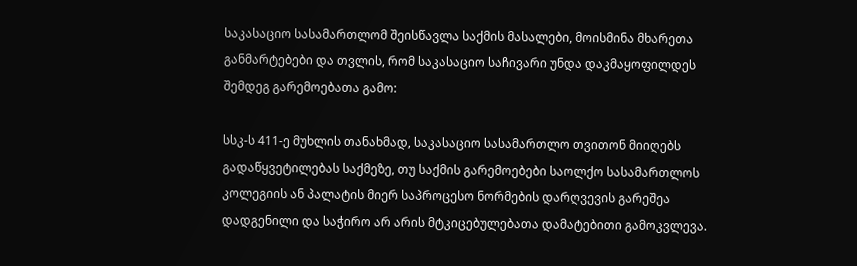საკასაციო სასამართლომ შეისწავლა საქმის მასალები, მოისმინა მხარეთა განმარტებები და თვლის, რომ საკასაციო საჩივარი უნდა დაკმაყოფილდეს შემდეგ გარემოებათა გამო:

სსკ-ს 411-ე მუხლის თანახმად, საკასაციო სასამართლო თვითონ მიიღებს გადაწყვეტილებას საქმეზე, თუ საქმის გარემოებები საოლქო სასამართლოს კოლეგიის ან პალატის მიერ საპროცესო ნორმების დარღვევის გარეშეა დადგენილი და საჭირო არ არის მტკიცებულებათა დამატებითი გამოკვლევა.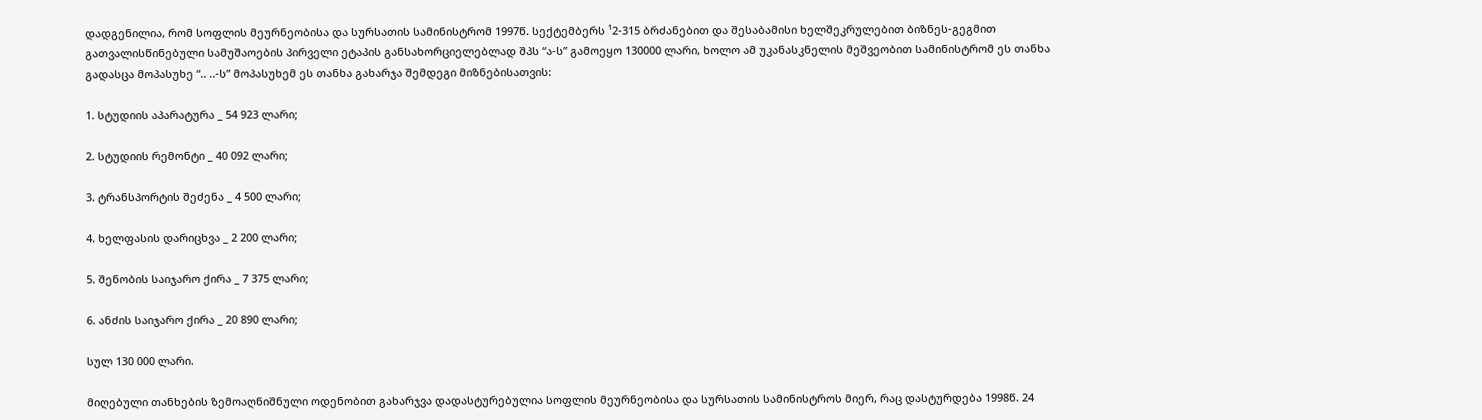დადგენილია, რომ სოფლის მეურნეობისა და სურსათის სამინისტრომ 1997წ. სექტემბერს ¹2-315 ბრძანებით და შესაბამისი ხელშეკრულებით ბიზნეს-გეგმით გათვალისწინებული სამუშაოების პირველი ეტაპის განსახორციელებლად შპს “ა-ს” გამოეყო 130000 ლარი, ხოლო ამ უკანასკნელის მეშვეობით სამინისტრომ ეს თანხა გადასცა მოპასუხე “.. ..-ს” მოპასუხემ ეს თანხა გახარჯა შემდეგი მიზნებისათვის:

1. სტუდიის აპარატურა _ 54 923 ლარი;

2. სტუდიის რემონტი _ 40 092 ლარი;

3. ტრანსპორტის შეძენა _ 4 500 ლარი;

4. ხელფასის დარიცხვა _ 2 200 ლარი;

5. შენობის საიჯარო ქირა _ 7 375 ლარი;

6. ანძის საიჯარო ქირა _ 20 890 ლარი;

სულ 130 000 ლარი.

მიღებული თანხების ზემოაღნიშნული ოდენობით გახარჯვა დადასტურებულია სოფლის მეურნეობისა და სურსათის სამინისტროს მიერ, რაც დასტურდება 1998წ. 24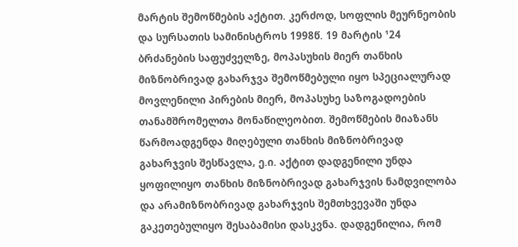მარტის შემოწმების აქტით. კერძოდ, სოფლის მეურნეობის და სურსათის სამინისტროს 1998წ. 19 მარტის ¹24 ბრძანების საფუძველზე, მოპასუხის მიერ თანხის მიზნობრივად გახარჯვა შემოწმებული იყო სპეციალურად მოვლენილი პირების მიერ, მოპასუხე საზოგადოების თანამშრომელთა მონაწილეობით. შემოწმების მიაზანს წარმოადგენდა მიღებული თანხის მიზნობრივად გახარჯვის შესწავლა, ე.ი. აქტით დადგენილი უნდა ყოფილიყო თანხის მიზნობრივად გახარჯვის ნამდვილობა და არამიზნობრივად გახარჯვის შემთხვევაში უნდა გაკეთებულიყო შესაბამისი დასკვნა. დადგენილია, რომ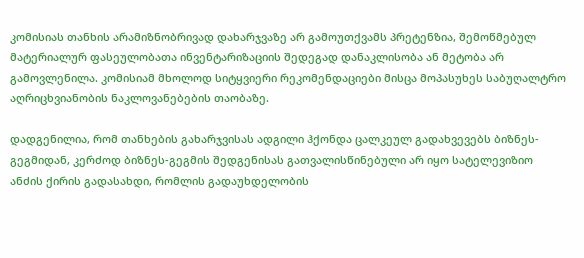კომისიას თანხის არამიზნობრივად დახარჯვაზე არ გამოუთქვამს პრეტენზია, შემოწმებულ მატერიალურ ფასეულობათა ინვენტარიზაციის შედეგად დანაკლისობა ან მეტობა არ გამოვლენილა. კომისიამ მხოლოდ სიტყვიერი რეკომენდაციები მისცა მოპასუხეს საბუღალტრო აღრიცხვიანობის ნაკლოვანებების თაობაზე.

დადგენილია, რომ თანხების გახარჯვისას ადგილი ჰქონდა ცალკეულ გადახვევებს ბიზნეს-გეგმიდან, კერძოდ ბიზნეს-გეგმის შედგენისას გათვალისწინებული არ იყო სატელევიზიო ანძის ქირის გადასახდი, რომლის გადაუხდელობის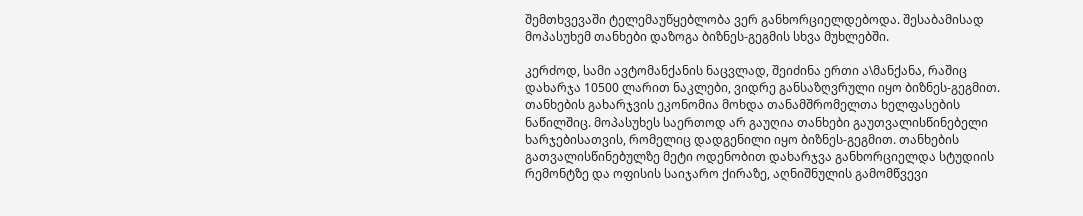შემთხვევაში ტელემაუწყებლობა ვერ განხორციელდებოდა. შესაბამისად მოპასუხემ თანხები დაზოგა ბიზნეს-გეგმის სხვა მუხლებში.

კერძოდ, სამი ავტომანქანის ნაცვლად, შეიძინა ერთი ა\მანქანა, რაშიც დახარჯა 10500 ლარით ნაკლები, ვიდრე განსაზღვრული იყო ბიზნეს-გეგმით. თანხების გახარჯვის ეკონომია მოხდა თანამშრომელთა ხელფასების ნაწილშიც. მოპასუხეს საერთოდ არ გაუღია თანხები გაუთვალისწინებელი ხარჯებისათვის, რომელიც დადგენილი იყო ბიზნეს-გეგმით. თანხების გათვალისწინებულზე მეტი ოდენობით დახარჯვა განხორციელდა სტუდიის რემონტზე და ოფისის საიჯარო ქირაზე, აღნიშნულის გამომწვევი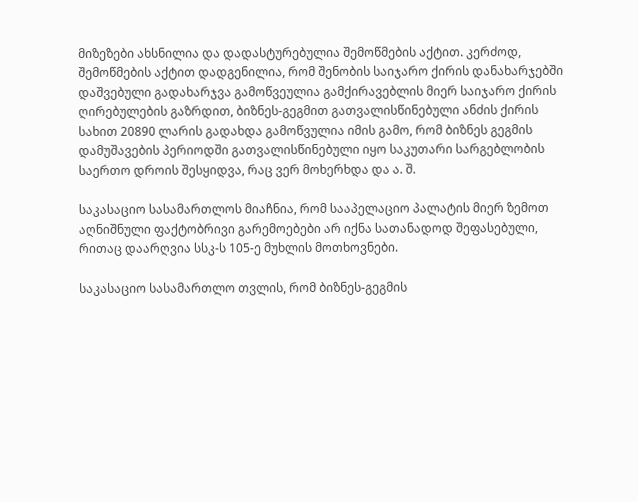მიზეზები ახსნილია და დადასტურებულია შემოწმების აქტით. კერძოდ, შემოწმების აქტით დადგენილია, რომ შენობის საიჯარო ქირის დანახარჯებში დაშვებული გადახარჯვა გამოწვეულია გამქირავებლის მიერ საიჯარო ქირის ღირებულების გაზრდით, ბიზნეს-გეგმით გათვალისწინებული ანძის ქირის სახით 20890 ლარის გადახდა გამოწვულია იმის გამო, რომ ბიზნეს გეგმის დამუშავების პერიოდში გათვალისწინებული იყო საკუთარი სარგებლობის საერთო დროის შესყიდვა, რაც ვერ მოხერხდა და ა. შ.

საკასაციო სასამართლოს მიაჩნია, რომ სააპელაციო პალატის მიერ ზემოთ აღნიშნული ფაქტობრივი გარემოებები არ იქნა სათანადოდ შეფასებული, რითაც დაარღვია სსკ-ს 105-ე მუხლის მოთხოვნები.

საკასაციო სასამართლო თვლის, რომ ბიზნეს-გეგმის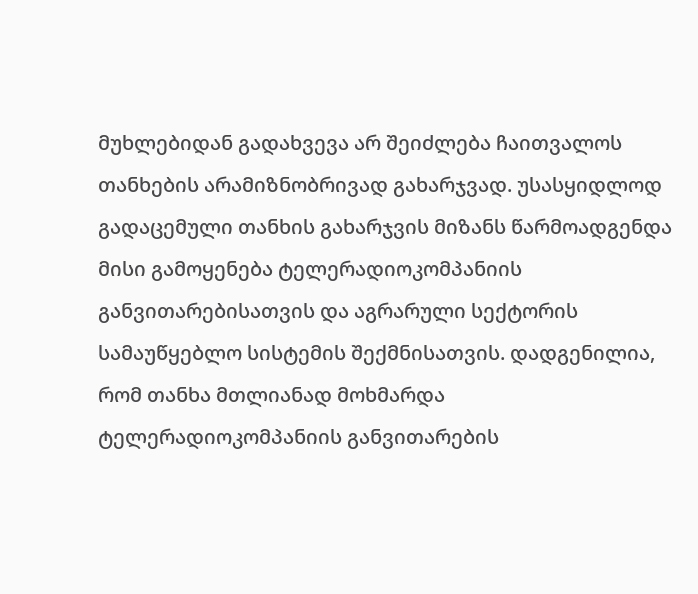მუხლებიდან გადახვევა არ შეიძლება ჩაითვალოს თანხების არამიზნობრივად გახარჯვად. უსასყიდლოდ გადაცემული თანხის გახარჯვის მიზანს წარმოადგენდა მისი გამოყენება ტელერადიოკომპანიის განვითარებისათვის და აგრარული სექტორის სამაუწყებლო სისტემის შექმნისათვის. დადგენილია, რომ თანხა მთლიანად მოხმარდა ტელერადიოკომპანიის განვითარების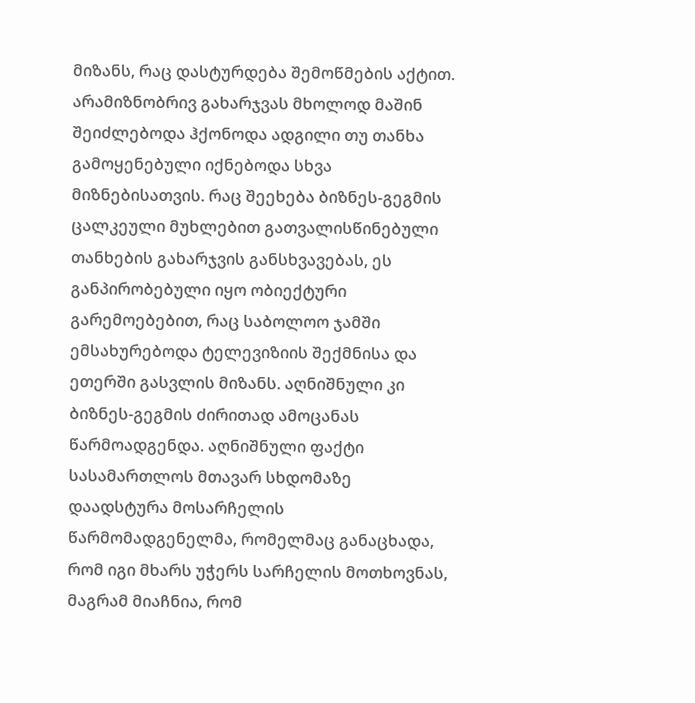მიზანს, რაც დასტურდება შემოწმების აქტით. არამიზნობრივ გახარჯვას მხოლოდ მაშინ შეიძლებოდა ჰქონოდა ადგილი თუ თანხა გამოყენებული იქნებოდა სხვა მიზნებისათვის. რაც შეეხება ბიზნეს-გეგმის ცალკეული მუხლებით გათვალისწინებული თანხების გახარჯვის განსხვავებას, ეს განპირობებული იყო ობიექტური გარემოებებით, რაც საბოლოო ჯამში ემსახურებოდა ტელევიზიის შექმნისა და ეთერში გასვლის მიზანს. აღნიშნული კი ბიზნეს-გეგმის ძირითად ამოცანას წარმოადგენდა. აღნიშნული ფაქტი სასამართლოს მთავარ სხდომაზე დაადსტურა მოსარჩელის წარმომადგენელმა, რომელმაც განაცხადა, რომ იგი მხარს უჭერს სარჩელის მოთხოვნას, მაგრამ მიაჩნია, რომ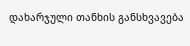დახარჯული თანხის განსხვავება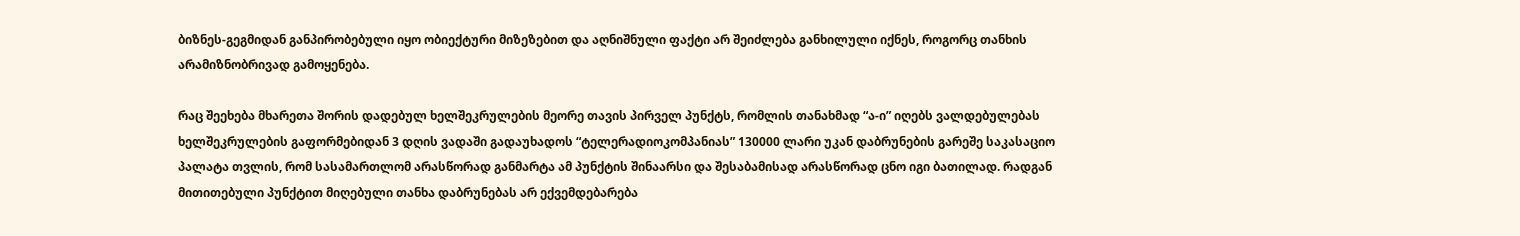ბიზნეს-გეგმიდან განპირობებული იყო ობიექტური მიზეზებით და აღნიშნული ფაქტი არ შეიძლება განხილული იქნეს, როგორც თანხის არამიზნობრივად გამოყენება.

რაც შეეხება მხარეთა შორის დადებულ ხელშეკრულების მეორე თავის პირველ პუნქტს, რომლის თანახმად “ა-ი” იღებს ვალდებულებას ხელშეკრულების გაფორმებიდან 3 დღის ვადაში გადაუხადოს “ტელერადიოკომპანიას” 130000 ლარი უკან დაბრუნების გარეშე საკასაციო პალატა თვლის, რომ სასამართლომ არასწორად განმარტა ამ პუნქტის შინაარსი და შესაბამისად არასწორად ცნო იგი ბათილად. რადგან მითითებული პუნქტით მიღებული თანხა დაბრუნებას არ ექვემდებარება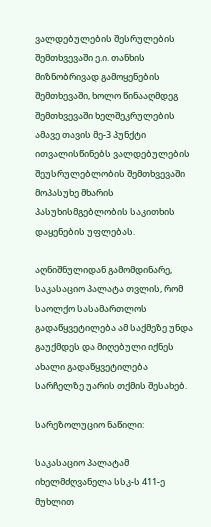ვალდებულების შესრულების შემთხვევაში ე.ი. თანხის მიზნობრივად გამოყენების შემთხევაში, ხოლო წინააღმდეგ შემთხვევაში ხელშეკრულების ამავე თავის მე-3 პუნქტი ითვალისწინებს ვალდებულების შეუსრულებლობის შემთხვევაში მოპასუხე მხარის პასუხისმგებლობის საკითხის დაყენების უფლებას.

აღნიშნულიდან გამომდინარე, საკასაციო პალატა თვლის, რომ საოლქო სასამართლოს გადაწყვეტილება ამ საქმეზე უნდა გაუქმდეს და მიღებული იქნეს ახალი გადაწყვეტილება სარჩელზე უარის თქმის შესახებ.

სარეზოლუციო ნაწილი:

საკასაციო პალატამ იხელმძღვანელა სსკ-ს 411-ე მუხლით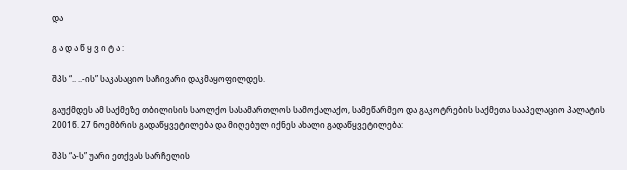და

გ ა დ ა წ ყ ვ ი ტ ა :

შპს “.. ..-ის” საკასაციო საჩივარი დაკმაყოფილდეს.

გაუქმდეს ამ საქმეზე თბილისის საოლქო სასამართლოს სამოქალაქო, სამეწარმეო და გაკოტრების საქმეთა სააპელაციო პალატის 2001წ. 27 ნოემბრის გადაწყვეტილება და მიღებულ იქნეს ახალი გადაწყვეტილება:

შპს “ა-ს” უარი ეთქვას სარჩელის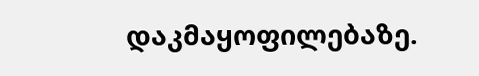დაკმაყოფილებაზე.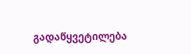გადაწყვეტილება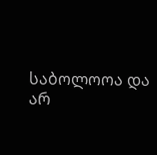საბოლოოა და არ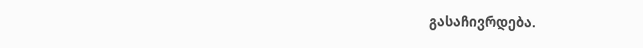გასაჩივრდება.